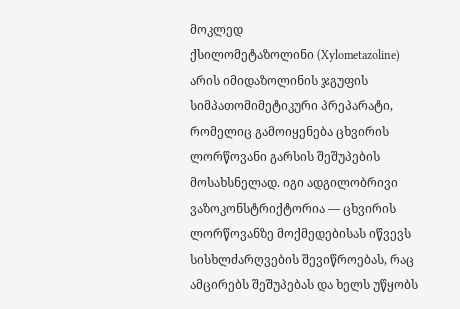მოკლედ
ქსილომეტაზოლინი (Xylometazoline) არის იმიდაზოლინის ჯგუფის სიმპათომიმეტიკური პრეპარატი, რომელიც გამოიყენება ცხვირის ლორწოვანი გარსის შეშუპების მოსახსნელად. იგი ადგილობრივი ვაზოკონსტრიქტორია — ცხვირის ლორწოვანზე მოქმედებისას იწვევს სისხლძარღვების შევიწროებას, რაც ამცირებს შეშუპებას და ხელს უწყობს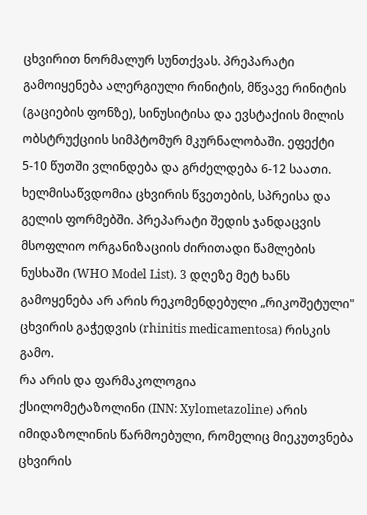ცხვირით ნორმალურ სუნთქვას. პრეპარატი გამოიყენება ალერგიული რინიტის, მწვავე რინიტის (გაციების ფონზე), სინუსიტისა და ევსტაქიის მილის ობსტრუქციის სიმპტომურ მკურნალობაში. ეფექტი 5-10 წუთში ვლინდება და გრძელდება 6-12 საათი. ხელმისაწვდომია ცხვირის წვეთების, სპრეისა და გელის ფორმებში. პრეპარატი შედის ჯანდაცვის მსოფლიო ორგანიზაციის ძირითადი წამლების ნუსხაში (WHO Model List). 3 დღეზე მეტ ხანს გამოყენება არ არის რეკომენდებული „რიკოშეტული" ცხვირის გაჭედვის (rhinitis medicamentosa) რისკის გამო.
რა არის და ფარმაკოლოგია
ქსილომეტაზოლინი (INN: Xylometazoline) არის იმიდაზოლინის წარმოებული, რომელიც მიეკუთვნება ცხვირის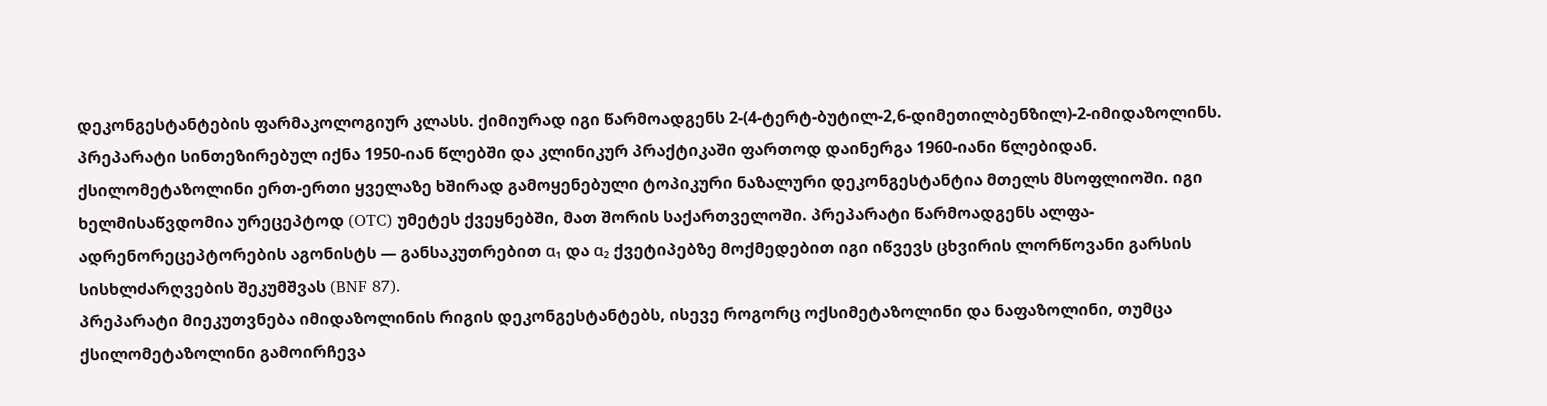დეკონგესტანტების ფარმაკოლოგიურ კლასს. ქიმიურად იგი წარმოადგენს 2-(4-ტერტ-ბუტილ-2,6-დიმეთილბენზილ)-2-იმიდაზოლინს. პრეპარატი სინთეზირებულ იქნა 1950-იან წლებში და კლინიკურ პრაქტიკაში ფართოდ დაინერგა 1960-იანი წლებიდან.
ქსილომეტაზოლინი ერთ-ერთი ყველაზე ხშირად გამოყენებული ტოპიკური ნაზალური დეკონგესტანტია მთელს მსოფლიოში. იგი ხელმისაწვდომია ურეცეპტოდ (OTC) უმეტეს ქვეყნებში, მათ შორის საქართველოში. პრეპარატი წარმოადგენს ალფა-ადრენორეცეპტორების აგონისტს — განსაკუთრებით α₁ და α₂ ქვეტიპებზე მოქმედებით იგი იწვევს ცხვირის ლორწოვანი გარსის სისხლძარღვების შეკუმშვას (BNF 87).
პრეპარატი მიეკუთვნება იმიდაზოლინის რიგის დეკონგესტანტებს, ისევე როგორც ოქსიმეტაზოლინი და ნაფაზოლინი, თუმცა ქსილომეტაზოლინი გამოირჩევა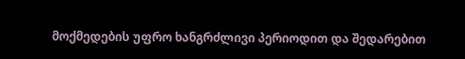მოქმედების უფრო ხანგრძლივი პერიოდით და შედარებით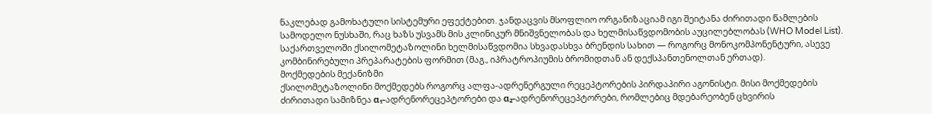ნაკლებად გამოხატული სისტემური ეფექტებით. ჯანდაცვის მსოფლიო ორგანიზაციამ იგი შეიტანა ძირითადი წამლების სამოდელო ნუსხაში, რაც ხაზს უსვამს მის კლინიკურ მნიშვნელობას და ხელმისაწვდომობის აუცილებლობას (WHO Model List).
საქართველოში ქსილომეტაზოლინი ხელმისაწვდომია სხვადასხვა ბრენდის სახით — როგორც მონოკომპონენტური, ასევე კომბინირებული პრეპარატების ფორმით (მაგ., იპრატროპიუმის ბრომიდთან ან დექსპანთენოლთან ერთად).
მოქმედების მექანიზმი
ქსილომეტაზოლინი მოქმედებს როგორც ალფა-ადრენერგული რეცეპტორების პირდაპირი აგონისტი. მისი მოქმედების ძირითადი სამიზნეა α₁-ადრენორეცეპტორები და α₂-ადრენორეცეპტორები, რომლებიც მდებარეობენ ცხვირის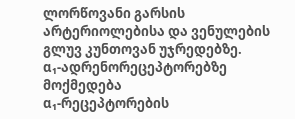ლორწოვანი გარსის არტერიოლებისა და ვენულების გლუვ კუნთოვან უჯრედებზე.
α₁-ადრენორეცეპტორებზე მოქმედება
α₁-რეცეპტორების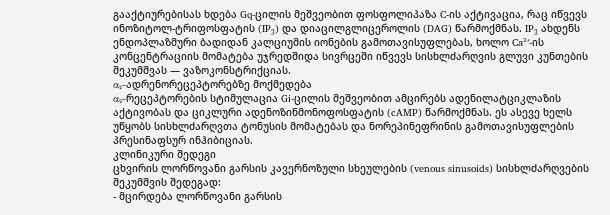გააქტიურებისას ხდება Gq-ცილის მეშვეობით ფოსფოლიპაზა C-ის აქტივაცია, რაც იწვევს ინოზიტოლ-ტრიფოსფატის (IP₃) და დიაცილგლიცეროლის (DAG) წარმოქმნას. IP₃ ახდენს ენდოპლაზმური ბადიდან კალციუმის იონების გამოთავისუფლებას, ხოლო Ca²⁺-ის კონცენტრაციის მომატება უჯრედშიდა სივრცეში იწვევს სისხლძარღვის გლუვი კუნთების შეკუმშვას — ვაზოკონსტრიქციას.
α₂-ადრენორეცეპტორებზე მოქმედება
α₂-რეცეპტორების სტიმულაცია Gi-ცილის მეშვეობით ამცირებს ადენილატციკლაზის აქტივობას და ციკლური ადენოზინმონოფოსფატის (cAMP) წარმოქმნას. ეს ასევე ხელს უწყობს სისხლძარღვთა ტონუსის მომატებას და ნორეპინეფრინის გამოთავისუფლების პრესინაფსურ ინჰიბიციას.
კლინიკური შედეგი
ცხვირის ლორწოვანი გარსის კავერნოზული სხეულების (venous sinusoids) სისხლძარღვების შეკუმშვის შედეგად:
- მცირდება ლორწოვანი გარსის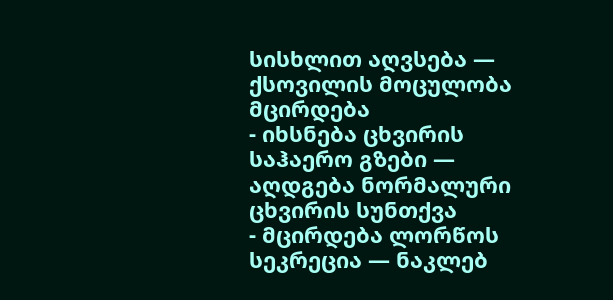სისხლით აღვსება — ქსოვილის მოცულობა მცირდება
- იხსნება ცხვირის საჰაერო გზები — აღდგება ნორმალური ცხვირის სუნთქვა
- მცირდება ლორწოს სეკრეცია — ნაკლებ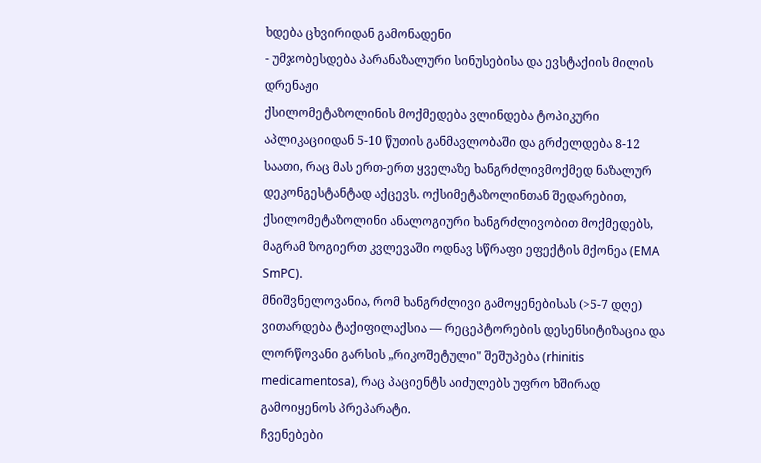ხდება ცხვირიდან გამონადენი
- უმჯობესდება პარანაზალური სინუსებისა და ევსტაქიის მილის დრენაჟი
ქსილომეტაზოლინის მოქმედება ვლინდება ტოპიკური აპლიკაციიდან 5-10 წუთის განმავლობაში და გრძელდება 8-12 საათი, რაც მას ერთ-ერთ ყველაზე ხანგრძლივმოქმედ ნაზალურ დეკონგესტანტად აქცევს. ოქსიმეტაზოლინთან შედარებით, ქსილომეტაზოლინი ანალოგიური ხანგრძლივობით მოქმედებს, მაგრამ ზოგიერთ კვლევაში ოდნავ სწრაფი ეფექტის მქონეა (EMA SmPC).
მნიშვნელოვანია, რომ ხანგრძლივი გამოყენებისას (>5-7 დღე) ვითარდება ტაქიფილაქსია — რეცეპტორების დესენსიტიზაცია და ლორწოვანი გარსის „რიკოშეტული" შეშუპება (rhinitis medicamentosa), რაც პაციენტს აიძულებს უფრო ხშირად გამოიყენოს პრეპარატი.
ჩვენებები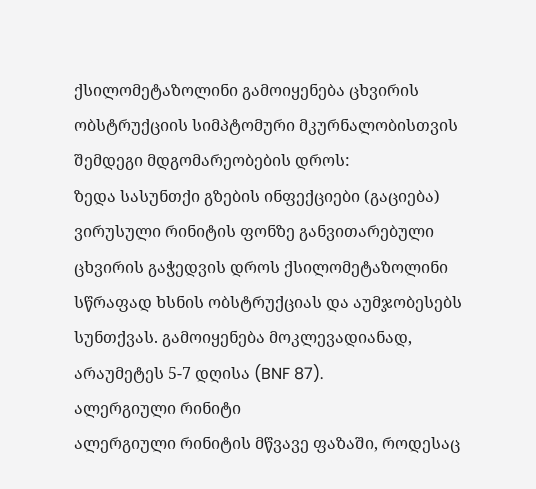ქსილომეტაზოლინი გამოიყენება ცხვირის ობსტრუქციის სიმპტომური მკურნალობისთვის შემდეგი მდგომარეობების დროს:
ზედა სასუნთქი გზების ინფექციები (გაციება)
ვირუსული რინიტის ფონზე განვითარებული ცხვირის გაჭედვის დროს ქსილომეტაზოლინი სწრაფად ხსნის ობსტრუქციას და აუმჯობესებს სუნთქვას. გამოიყენება მოკლევადიანად, არაუმეტეს 5-7 დღისა (BNF 87).
ალერგიული რინიტი
ალერგიული რინიტის მწვავე ფაზაში, როდესაც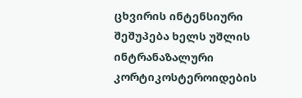ცხვირის ინტენსიური შეშუპება ხელს უშლის ინტრანაზალური კორტიკოსტეროიდების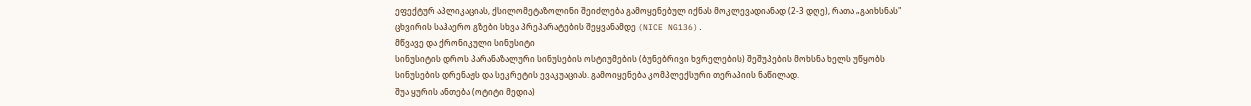ეფექტურ აპლიკაციას, ქსილომეტაზოლინი შეიძლება გამოყენებულ იქნას მოკლევადიანად (2-3 დღე), რათა „გაიხსნას" ცხვირის საჰაერო გზები სხვა პრეპარატების შეყვანამდე (NICE NG136).
მწვავე და ქრონიკული სინუსიტი
სინუსიტის დროს პარანაზალური სინუსების ოსტიუმების (ბუნებრივი ხვრელების) შეშუპების მოხსნა ხელს უწყობს სინუსების დრენაჟს და სეკრეტის ევაკუაციას. გამოიყენება კომპლექსური თერაპიის ნაწილად.
შუა ყურის ანთება (ოტიტი მედია)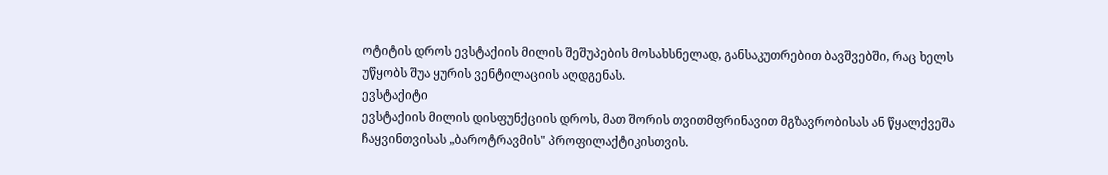ოტიტის დროს ევსტაქიის მილის შეშუპების მოსახსნელად, განსაკუთრებით ბავშვებში, რაც ხელს უწყობს შუა ყურის ვენტილაციის აღდგენას.
ევსტაქიტი
ევსტაქიის მილის დისფუნქციის დროს, მათ შორის თვითმფრინავით მგზავრობისას ან წყალქვეშა ჩაყვინთვისას „ბაროტრავმის" პროფილაქტიკისთვის.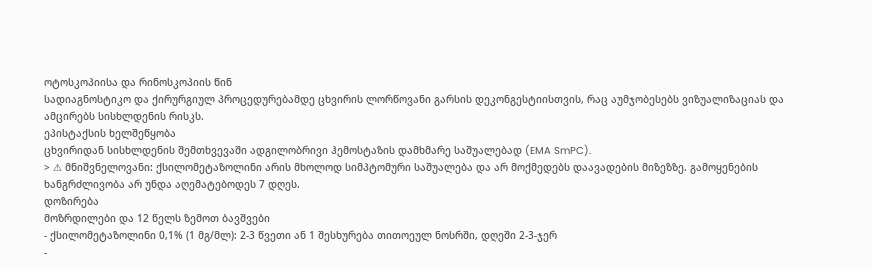ოტოსკოპიისა და რინოსკოპიის წინ
სადიაგნოსტიკო და ქირურგიულ პროცედურებამდე ცხვირის ლორწოვანი გარსის დეკონგესტიისთვის, რაც აუმჯობესებს ვიზუალიზაციას და ამცირებს სისხლდენის რისკს.
ეპისტაქსის ხელშეწყობა
ცხვირიდან სისხლდენის შემთხვევაში ადგილობრივი ჰემოსტაზის დამხმარე საშუალებად (EMA SmPC).
> ⚠ მნიშვნელოვანი: ქსილომეტაზოლინი არის მხოლოდ სიმპტომური საშუალება და არ მოქმედებს დაავადების მიზეზზე. გამოყენების ხანგრძლივობა არ უნდა აღემატებოდეს 7 დღეს.
დოზირება
მოზრდილები და 12 წელს ზემოთ ბავშვები
- ქსილომეტაზოლინი 0,1% (1 მგ/მლ): 2-3 წვეთი ან 1 შესხურება თითოეულ ნოსრში, დღეში 2-3-ჯერ
-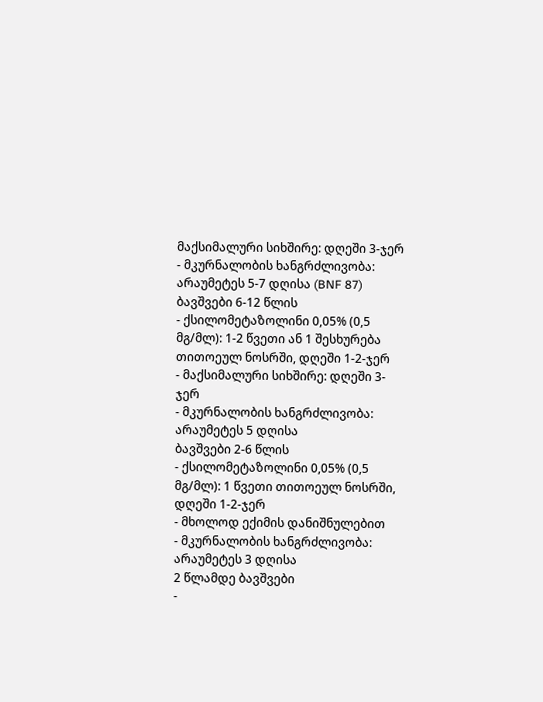მაქსიმალური სიხშირე: დღეში 3-ჯერ
- მკურნალობის ხანგრძლივობა: არაუმეტეს 5-7 დღისა (BNF 87)
ბავშვები 6-12 წლის
- ქსილომეტაზოლინი 0,05% (0,5 მგ/მლ): 1-2 წვეთი ან 1 შესხურება თითოეულ ნოსრში, დღეში 1-2-ჯერ
- მაქსიმალური სიხშირე: დღეში 3-ჯერ
- მკურნალობის ხანგრძლივობა: არაუმეტეს 5 დღისა
ბავშვები 2-6 წლის
- ქსილომეტაზოლინი 0,05% (0,5 მგ/მლ): 1 წვეთი თითოეულ ნოსრში, დღეში 1-2-ჯერ
- მხოლოდ ექიმის დანიშნულებით
- მკურნალობის ხანგრძლივობა: არაუმეტეს 3 დღისა
2 წლამდე ბავშვები
-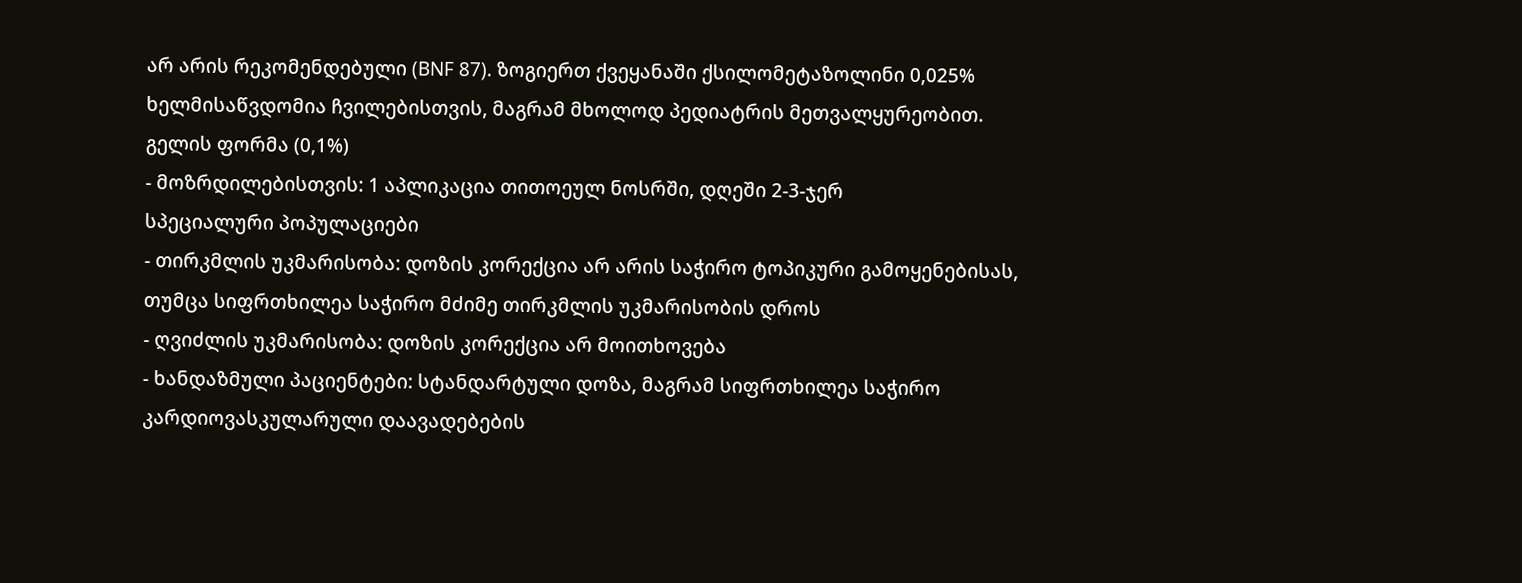არ არის რეკომენდებული (BNF 87). ზოგიერთ ქვეყანაში ქსილომეტაზოლინი 0,025% ხელმისაწვდომია ჩვილებისთვის, მაგრამ მხოლოდ პედიატრის მეთვალყურეობით.
გელის ფორმა (0,1%)
- მოზრდილებისთვის: 1 აპლიკაცია თითოეულ ნოსრში, დღეში 2-3-ჯერ
სპეციალური პოპულაციები
- თირკმლის უკმარისობა: დოზის კორექცია არ არის საჭირო ტოპიკური გამოყენებისას, თუმცა სიფრთხილეა საჭირო მძიმე თირკმლის უკმარისობის დროს
- ღვიძლის უკმარისობა: დოზის კორექცია არ მოითხოვება
- ხანდაზმული პაციენტები: სტანდარტული დოზა, მაგრამ სიფრთხილეა საჭირო კარდიოვასკულარული დაავადებების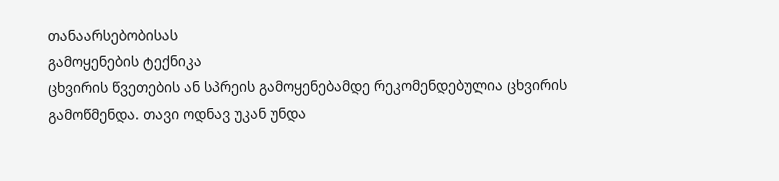თანაარსებობისას
გამოყენების ტექნიკა
ცხვირის წვეთების ან სპრეის გამოყენებამდე რეკომენდებულია ცხვირის გამოწმენდა. თავი ოდნავ უკან უნდა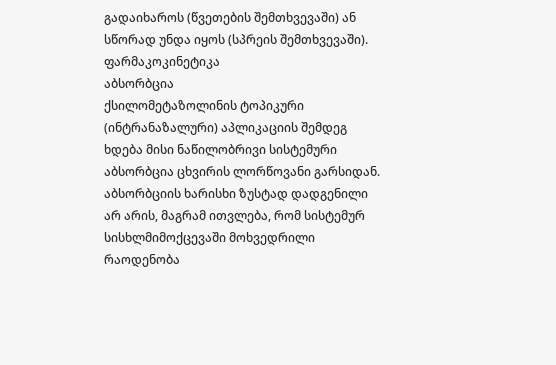გადაიხაროს (წვეთების შემთხვევაში) ან სწორად უნდა იყოს (სპრეის შემთხვევაში).
ფარმაკოკინეტიკა
აბსორბცია
ქსილომეტაზოლინის ტოპიკური (ინტრანაზალური) აპლიკაციის შემდეგ ხდება მისი ნაწილობრივი სისტემური აბსორბცია ცხვირის ლორწოვანი გარსიდან. აბსორბციის ხარისხი ზუსტად დადგენილი არ არის, მაგრამ ითვლება, რომ სისტემურ სისხლმიმოქცევაში მოხვედრილი რაოდენობა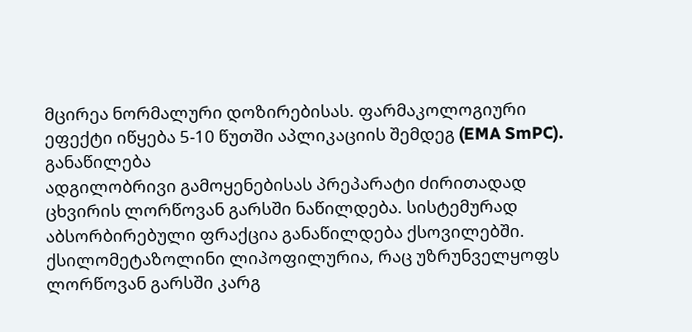მცირეა ნორმალური დოზირებისას. ფარმაკოლოგიური ეფექტი იწყება 5-10 წუთში აპლიკაციის შემდეგ (EMA SmPC).
განაწილება
ადგილობრივი გამოყენებისას პრეპარატი ძირითადად ცხვირის ლორწოვან გარსში ნაწილდება. სისტემურად აბსორბირებული ფრაქცია განაწილდება ქსოვილებში. ქსილომეტაზოლინი ლიპოფილურია, რაც უზრუნველყოფს ლორწოვან გარსში კარგ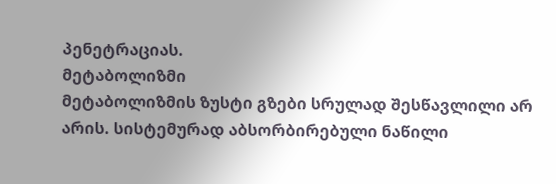პენეტრაციას.
მეტაბოლიზმი
მეტაბოლიზმის ზუსტი გზები სრულად შესწავლილი არ არის. სისტემურად აბსორბირებული ნაწილი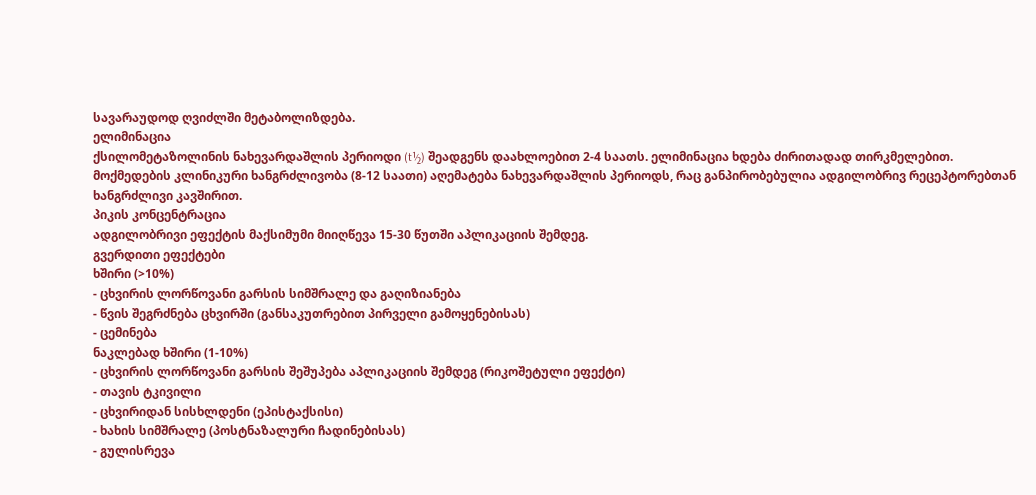სავარაუდოდ ღვიძლში მეტაბოლიზდება.
ელიმინაცია
ქსილომეტაზოლინის ნახევარდაშლის პერიოდი (t½) შეადგენს დაახლოებით 2-4 საათს. ელიმინაცია ხდება ძირითადად თირკმელებით. მოქმედების კლინიკური ხანგრძლივობა (8-12 საათი) აღემატება ნახევარდაშლის პერიოდს, რაც განპირობებულია ადგილობრივ რეცეპტორებთან ხანგრძლივი კავშირით.
პიკის კონცენტრაცია
ადგილობრივი ეფექტის მაქსიმუმი მიიღწევა 15-30 წუთში აპლიკაციის შემდეგ.
გვერდითი ეფექტები
ხშირი (>10%)
- ცხვირის ლორწოვანი გარსის სიმშრალე და გაღიზიანება
- წვის შეგრძნება ცხვირში (განსაკუთრებით პირველი გამოყენებისას)
- ცემინება
ნაკლებად ხშირი (1-10%)
- ცხვირის ლორწოვანი გარსის შეშუპება აპლიკაციის შემდეგ (რიკოშეტული ეფექტი)
- თავის ტკივილი
- ცხვირიდან სისხლდენი (ეპისტაქსისი)
- ხახის სიმშრალე (პოსტნაზალური ჩადინებისას)
- გულისრევა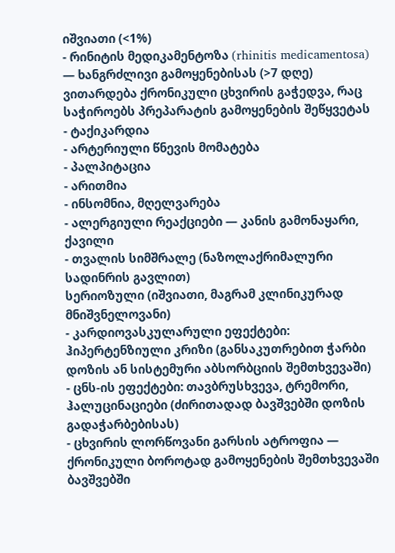იშვიათი (<1%)
- რინიტის მედიკამენტოზა (rhinitis medicamentosa) — ხანგრძლივი გამოყენებისას (>7 დღე) ვითარდება ქრონიკული ცხვირის გაჭედვა, რაც საჭიროებს პრეპარატის გამოყენების შეწყვეტას
- ტაქიკარდია
- არტერიული წნევის მომატება
- პალპიტაცია
- არითმია
- ინსომნია, მღელვარება
- ალერგიული რეაქციები — კანის გამონაყარი, ქავილი
- თვალის სიმშრალე (ნაზოლაქრიმალური სადინრის გავლით)
სერიოზული (იშვიათი, მაგრამ კლინიკურად მნიშვნელოვანი)
- კარდიოვასკულარული ეფექტები: ჰიპერტენზიული კრიზი (განსაკუთრებით ჭარბი დოზის ან სისტემური აბსორბციის შემთხვევაში)
- ცნს-ის ეფექტები: თავბრუსხვევა, ტრემორი, ჰალუცინაციები (ძირითადად ბავშვებში დოზის გადაჭარბებისას)
- ცხვირის ლორწოვანი გარსის ატროფია — ქრონიკული ბოროტად გამოყენების შემთხვევაში
ბავშვებში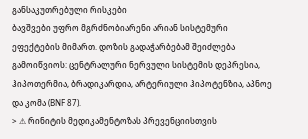განსაკუთრებული რისკები
ბავშვები უფრო მგრძნობიარენი არიან სისტემური ეფექტების მიმართ. დოზის გადაჭარბებამ შეიძლება გამოიწვიოს: ცენტრალური ნერვული სისტემის დეპრესია, ჰიპოთერმია, ბრადიკარდია, არტერიული ჰიპოტენზია, აპნოე და კომა (BNF 87).
> ⚠ რინიტის მედიკამენტოზას პრევენციისთვის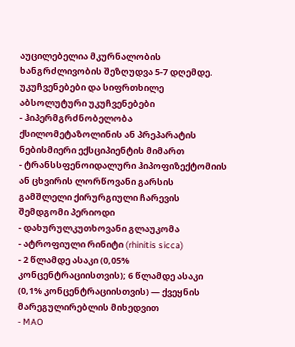აუცილებელია მკურნალობის ხანგრძლივობის შეზღუდვა 5-7 დღემდე.
უკუჩვენებები და სიფრთხილე
აბსოლუტური უკუჩვენებები
- ჰიპერმგრძნობელობა ქსილომეტაზოლინის ან პრეპარატის ნებისმიერი ექსციპიენტის მიმართ
- ტრანსსფენოიდალური ჰიპოფიზექტომიის ან ცხვირის ლორწოვანი გარსის გამშლელი ქირურგიული ჩარევის შემდგომი პერიოდი
- დახურულკუთხოვანი გლაუკომა
- ატროფიული რინიტი (rhinitis sicca)
- 2 წლამდე ასაკი (0,05% კონცენტრაციისთვის); 6 წლამდე ასაკი (0,1% კონცენტრაციისთვის) — ქვეყნის მარეგულირებლის მიხედვით
- MAO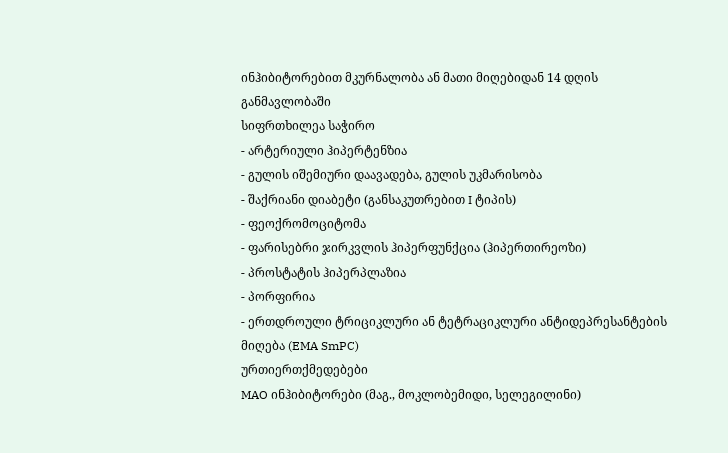ინჰიბიტორებით მკურნალობა ან მათი მიღებიდან 14 დღის განმავლობაში
სიფრთხილეა საჭირო
- არტერიული ჰიპერტენზია
- გულის იშემიური დაავადება, გულის უკმარისობა
- შაქრიანი დიაბეტი (განსაკუთრებით I ტიპის)
- ფეოქრომოციტომა
- ფარისებრი ჯირკვლის ჰიპერფუნქცია (ჰიპერთირეოზი)
- პროსტატის ჰიპერპლაზია
- პორფირია
- ერთდროული ტრიციკლური ან ტეტრაციკლური ანტიდეპრესანტების მიღება (EMA SmPC)
ურთიერთქმედებები
MAO ინჰიბიტორები (მაგ., მოკლობემიდი, სელეგილინი)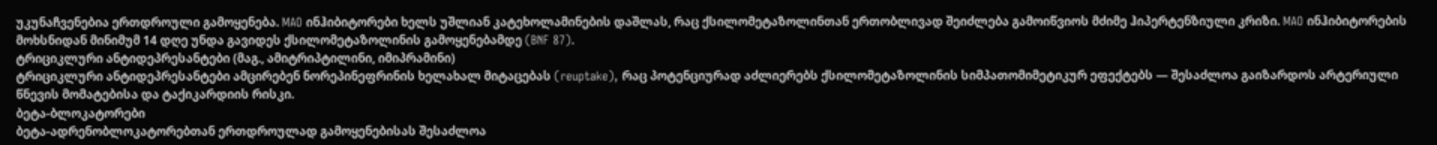უკუნაჩვენებია ერთდროული გამოყენება. MAO ინჰიბიტორები ხელს უშლიან კატეხოლამინების დაშლას, რაც ქსილომეტაზოლინთან ერთობლივად შეიძლება გამოიწვიოს მძიმე ჰიპერტენზიული კრიზი. MAO ინჰიბიტორების მოხსნიდან მინიმუმ 14 დღე უნდა გავიდეს ქსილომეტაზოლინის გამოყენებამდე (BNF 87).
ტრიციკლური ანტიდეპრესანტები (მაგ., ამიტრიპტილინი, იმიპრამინი)
ტრიციკლური ანტიდეპრესანტები ამცირებენ ნორეპინეფრინის ხელახალ მიტაცებას (reuptake), რაც პოტენციურად აძლიერებს ქსილომეტაზოლინის სიმპათომიმეტიკურ ეფექტებს — შესაძლოა გაიზარდოს არტერიული წნევის მომატებისა და ტაქიკარდიის რისკი.
ბეტა-ბლოკატორები
ბეტა-ადრენობლოკატორებთან ერთდროულად გამოყენებისას შესაძლოა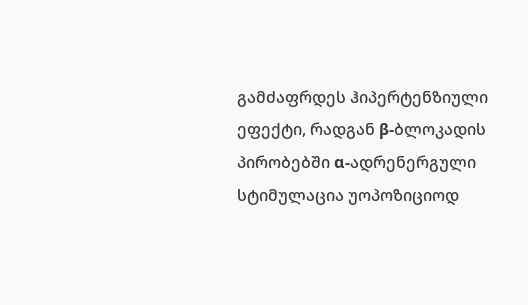გამძაფრდეს ჰიპერტენზიული ეფექტი, რადგან β-ბლოკადის პირობებში α-ადრენერგული სტიმულაცია უოპოზიციოდ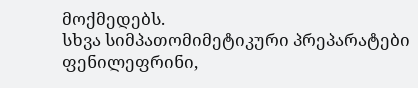მოქმედებს.
სხვა სიმპათომიმეტიკური პრეპარატები
ფენილეფრინი,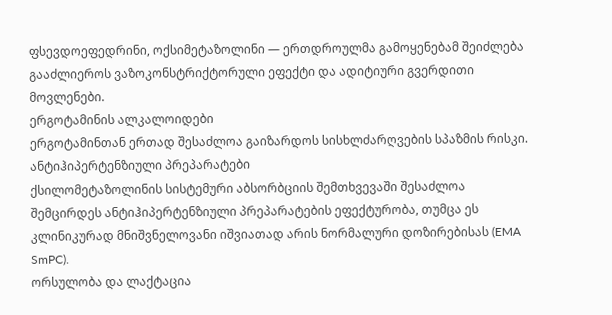ფსევდოეფედრინი, ოქსიმეტაზოლინი — ერთდროულმა გამოყენებამ შეიძლება გააძლიეროს ვაზოკონსტრიქტორული ეფექტი და ადიტიური გვერდითი მოვლენები.
ერგოტამინის ალკალოიდები
ერგოტამინთან ერთად შესაძლოა გაიზარდოს სისხლძარღვების სპაზმის რისკი.
ანტიჰიპერტენზიული პრეპარატები
ქსილომეტაზოლინის სისტემური აბსორბციის შემთხვევაში შესაძლოა შემცირდეს ანტიჰიპერტენზიული პრეპარატების ეფექტურობა, თუმცა ეს კლინიკურად მნიშვნელოვანი იშვიათად არის ნორმალური დოზირებისას (EMA SmPC).
ორსულობა და ლაქტაცია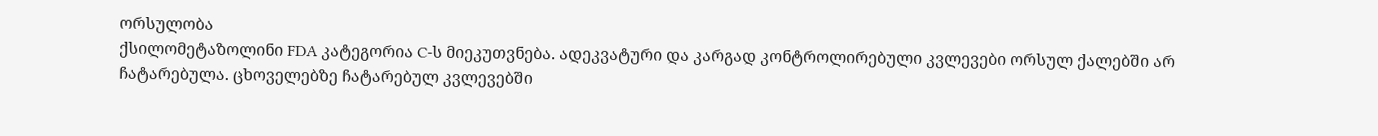ორსულობა
ქსილომეტაზოლინი FDA კატეგორია C-ს მიეკუთვნება. ადეკვატური და კარგად კონტროლირებული კვლევები ორსულ ქალებში არ ჩატარებულა. ცხოველებზე ჩატარებულ კვლევებში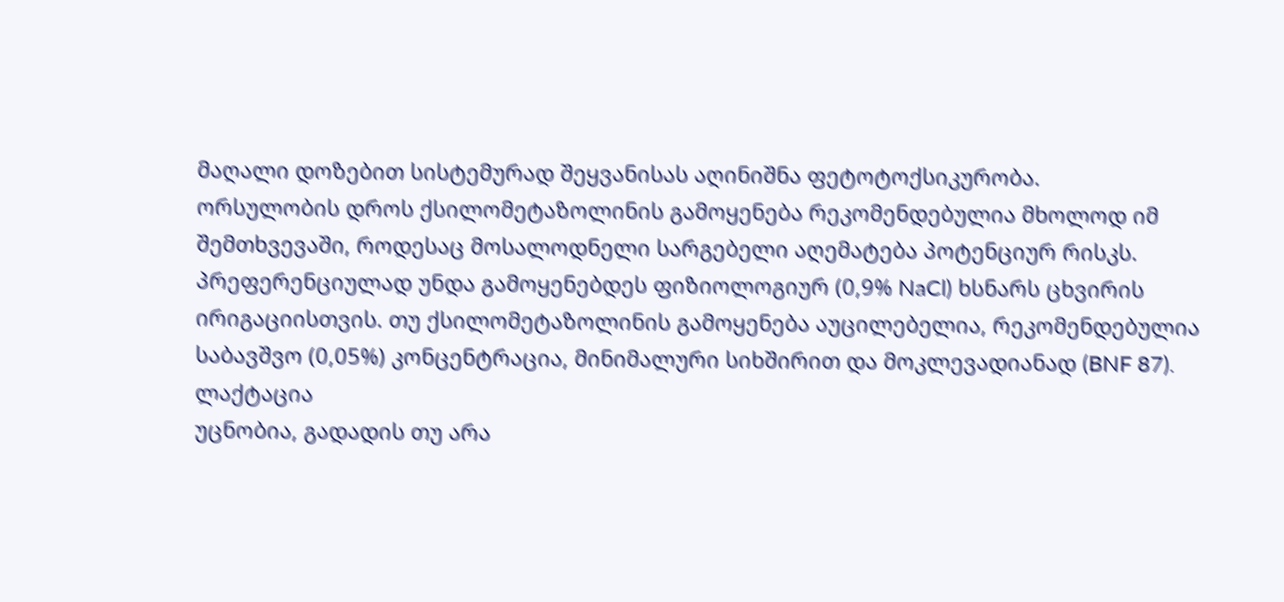მაღალი დოზებით სისტემურად შეყვანისას აღინიშნა ფეტოტოქსიკურობა.
ორსულობის დროს ქსილომეტაზოლინის გამოყენება რეკომენდებულია მხოლოდ იმ შემთხვევაში, როდესაც მოსალოდნელი სარგებელი აღემატება პოტენციურ რისკს. პრეფერენციულად უნდა გამოყენებდეს ფიზიოლოგიურ (0,9% NaCl) ხსნარს ცხვირის ირიგაციისთვის. თუ ქსილომეტაზოლინის გამოყენება აუცილებელია, რეკომენდებულია საბავშვო (0,05%) კონცენტრაცია, მინიმალური სიხშირით და მოკლევადიანად (BNF 87).
ლაქტაცია
უცნობია, გადადის თუ არა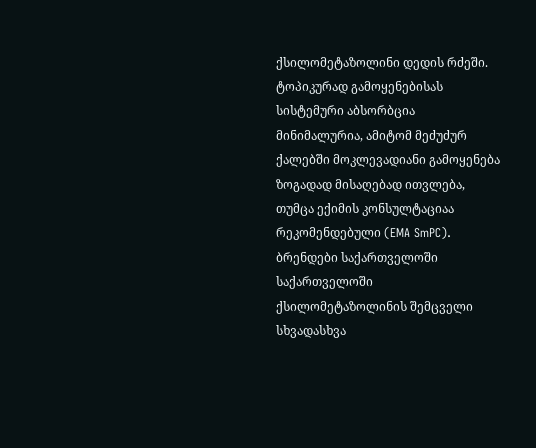ქსილომეტაზოლინი დედის რძეში. ტოპიკურად გამოყენებისას სისტემური აბსორბცია მინიმალურია, ამიტომ მეძუძურ ქალებში მოკლევადიანი გამოყენება ზოგადად მისაღებად ითვლება, თუმცა ექიმის კონსულტაციაა რეკომენდებული (EMA SmPC).
ბრენდები საქართველოში
საქართველოში ქსილომეტაზოლინის შემცველი სხვადასხვა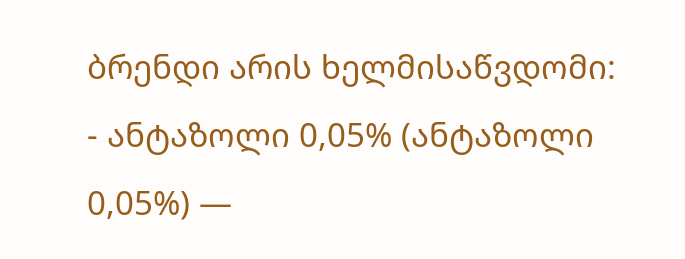ბრენდი არის ხელმისაწვდომი:
- ანტაზოლი 0,05% (ანტაზოლი 0,05%) —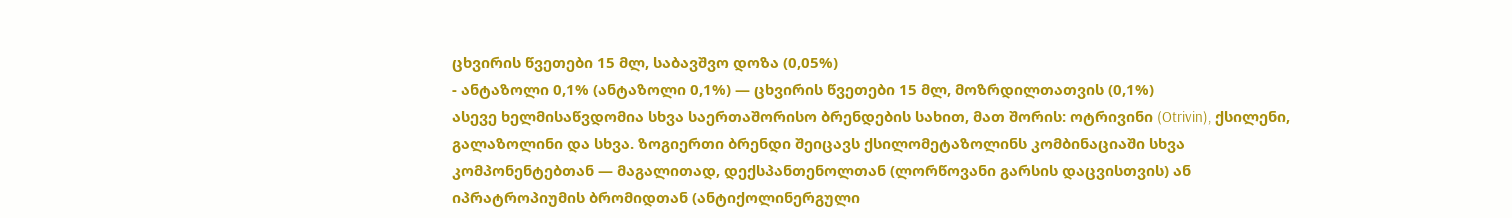ცხვირის წვეთები 15 მლ, საბავშვო დოზა (0,05%)
- ანტაზოლი 0,1% (ანტაზოლი 0,1%) — ცხვირის წვეთები 15 მლ, მოზრდილთათვის (0,1%)
ასევე ხელმისაწვდომია სხვა საერთაშორისო ბრენდების სახით, მათ შორის: ოტრივინი (Otrivin), ქსილენი, გალაზოლინი და სხვა. ზოგიერთი ბრენდი შეიცავს ქსილომეტაზოლინს კომბინაციაში სხვა კომპონენტებთან — მაგალითად, დექსპანთენოლთან (ლორწოვანი გარსის დაცვისთვის) ან იპრატროპიუმის ბრომიდთან (ანტიქოლინერგული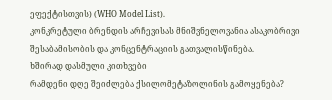ეფექტისთვის) (WHO Model List).
კონკრეტული ბრენდის არჩევისას მნიშვნელოვანია ასაკობრივი შესაბამისობის და კონცენტრაციის გათვალისწინება.
ხშირად დასმული კითხვები
რამდენი დღე შეიძლება ქსილომეტაზოლინის გამოყენება?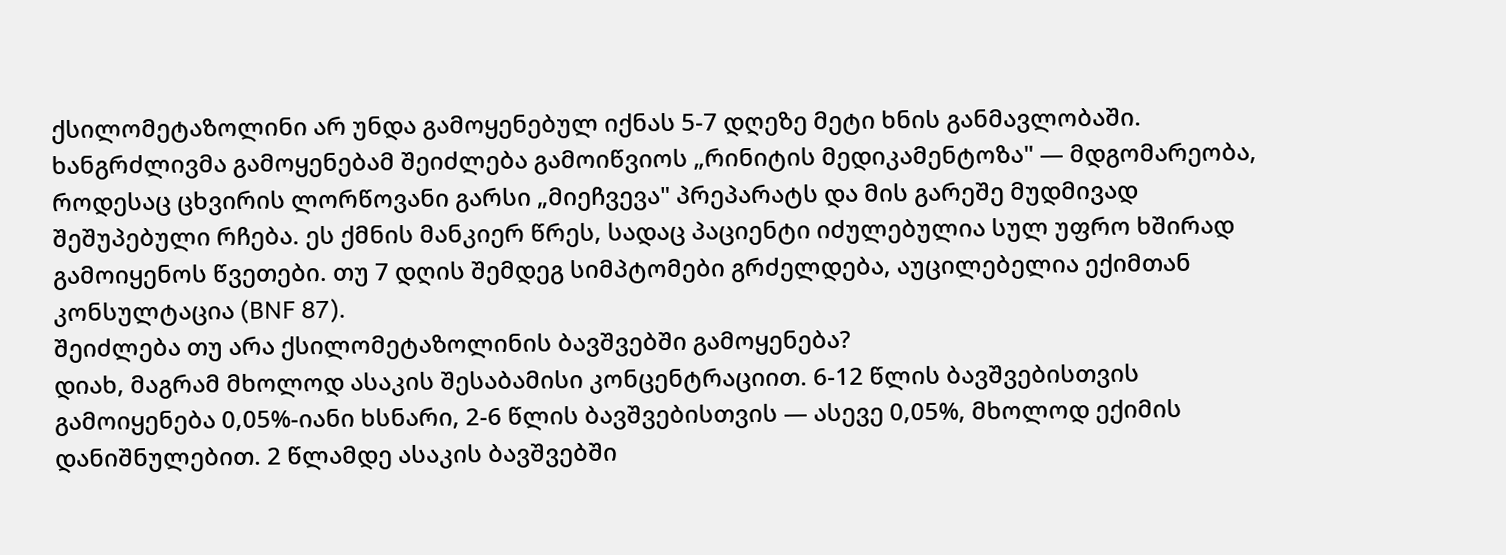ქსილომეტაზოლინი არ უნდა გამოყენებულ იქნას 5-7 დღეზე მეტი ხნის განმავლობაში. ხანგრძლივმა გამოყენებამ შეიძლება გამოიწვიოს „რინიტის მედიკამენტოზა" — მდგომარეობა, როდესაც ცხვირის ლორწოვანი გარსი „მიეჩვევა" პრეპარატს და მის გარეშე მუდმივად შეშუპებული რჩება. ეს ქმნის მანკიერ წრეს, სადაც პაციენტი იძულებულია სულ უფრო ხშირად გამოიყენოს წვეთები. თუ 7 დღის შემდეგ სიმპტომები გრძელდება, აუცილებელია ექიმთან კონსულტაცია (BNF 87).
შეიძლება თუ არა ქსილომეტაზოლინის ბავშვებში გამოყენება?
დიახ, მაგრამ მხოლოდ ასაკის შესაბამისი კონცენტრაციით. 6-12 წლის ბავშვებისთვის გამოიყენება 0,05%-იანი ხსნარი, 2-6 წლის ბავშვებისთვის — ასევე 0,05%, მხოლოდ ექიმის დანიშნულებით. 2 წლამდე ასაკის ბავშვებში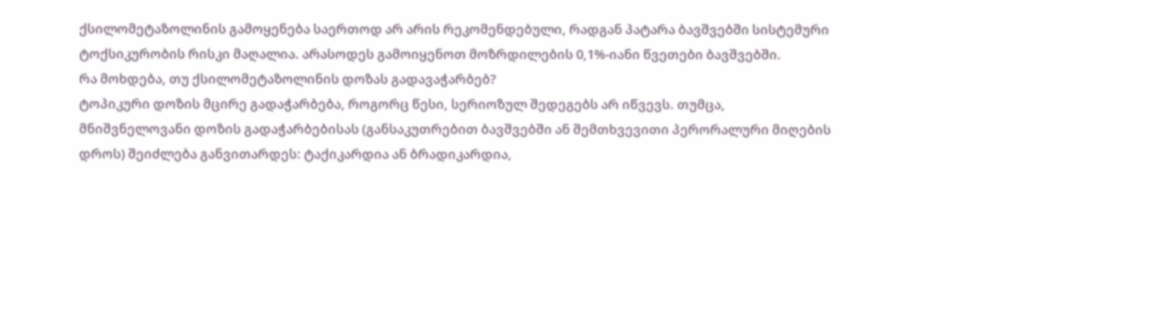ქსილომეტაზოლინის გამოყენება საერთოდ არ არის რეკომენდებული, რადგან პატარა ბავშვებში სისტემური ტოქსიკურობის რისკი მაღალია. არასოდეს გამოიყენოთ მოზრდილების 0,1%-იანი წვეთები ბავშვებში.
რა მოხდება, თუ ქსილომეტაზოლინის დოზას გადავაჭარბებ?
ტოპიკური დოზის მცირე გადაჭარბება, როგორც წესი, სერიოზულ შედეგებს არ იწვევს. თუმცა, მნიშვნელოვანი დოზის გადაჭარბებისას (განსაკუთრებით ბავშვებში ან შემთხვევითი პერორალური მიღების დროს) შეიძლება განვითარდეს: ტაქიკარდია ან ბრადიკარდია,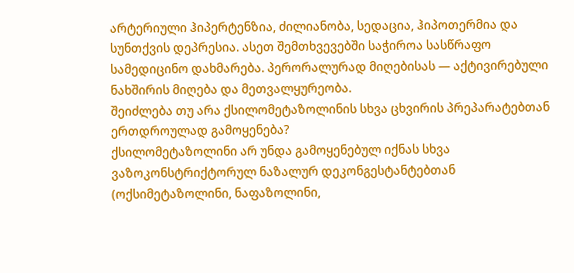არტერიული ჰიპერტენზია, ძილიანობა, სედაცია, ჰიპოთერმია და სუნთქვის დეპრესია. ასეთ შემთხვევებში საჭიროა სასწრაფო სამედიცინო დახმარება. პერორალურად მიღებისას — აქტივირებული ნახშირის მიღება და მეთვალყურეობა.
შეიძლება თუ არა ქსილომეტაზოლინის სხვა ცხვირის პრეპარატებთან ერთდროულად გამოყენება?
ქსილომეტაზოლინი არ უნდა გამოყენებულ იქნას სხვა ვაზოკონსტრიქტორულ ნაზალურ დეკონგესტანტებთან (ოქსიმეტაზოლინი, ნაფაზოლინი,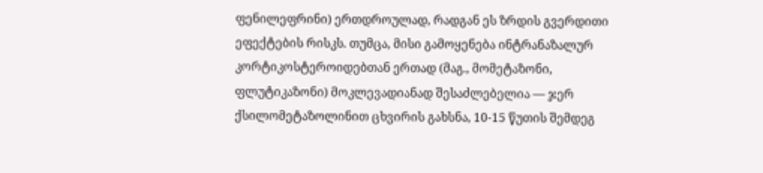ფენილეფრინი) ერთდროულად, რადგან ეს ზრდის გვერდითი ეფექტების რისკს. თუმცა, მისი გამოყენება ინტრანაზალურ კორტიკოსტეროიდებთან ერთად (მაგ., მომეტაზონი, ფლუტიკაზონი) მოკლევადიანად შესაძლებელია — ჯერ ქსილომეტაზოლინით ცხვირის გახსნა, 10-15 წუთის შემდეგ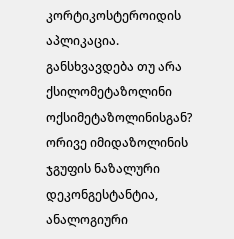კორტიკოსტეროიდის აპლიკაცია.
განსხვავდება თუ არა ქსილომეტაზოლინი ოქსიმეტაზოლინისგან?
ორივე იმიდაზოლინის ჯგუფის ნაზალური დეკონგესტანტია, ანალოგიური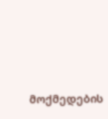მოქმედების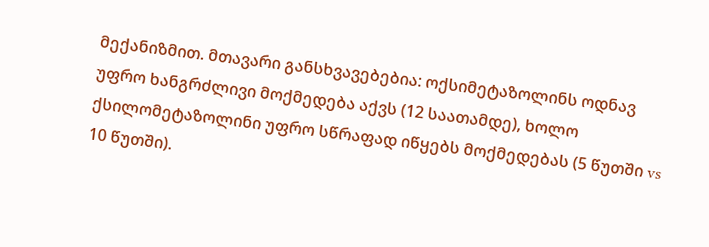მექანიზმით. მთავარი განსხვავებებია: ოქსიმეტაზოლინს ოდნავ უფრო ხანგრძლივი მოქმედება აქვს (12 საათამდე), ხოლო ქსილომეტაზოლინი უფრო სწრაფად იწყებს მოქმედებას (5 წუთში vs 10 წუთში).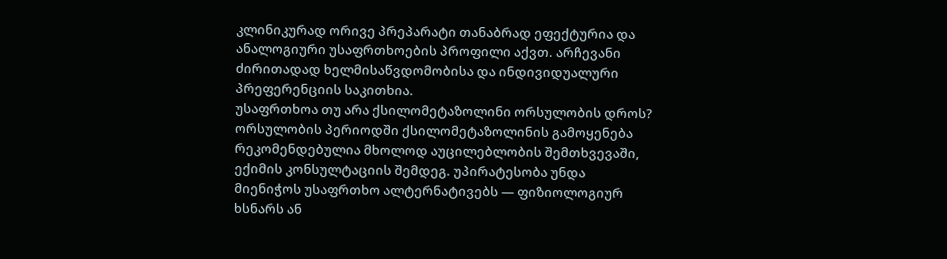კლინიკურად ორივე პრეპარატი თანაბრად ეფექტურია და ანალოგიური უსაფრთხოების პროფილი აქვთ. არჩევანი ძირითადად ხელმისაწვდომობისა და ინდივიდუალური პრეფერენციის საკითხია.
უსაფრთხოა თუ არა ქსილომეტაზოლინი ორსულობის დროს?
ორსულობის პერიოდში ქსილომეტაზოლინის გამოყენება რეკომენდებულია მხოლოდ აუცილებლობის შემთხვევაში, ექიმის კონსულტაციის შემდეგ. უპირატესობა უნდა მიენიჭოს უსაფრთხო ალტერნატივებს — ფიზიოლოგიურ ხსნარს ან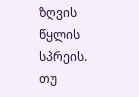ზღვის წყლის სპრეის. თუ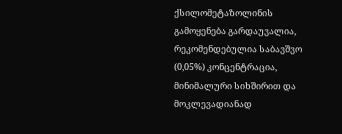ქსილომეტაზოლინის გამოყენება გარდაუვალია, რეკომენდებულია საბავშვო (0,05%) კონცენტრაცია, მინიმალური სიხშირით და მოკლევადიანად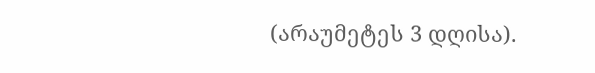(არაუმეტეს 3 დღისა).